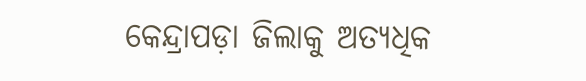କେନ୍ଦ୍ରାପଡ଼ା ଜିଲାକୁ ଅତ୍ୟଧିକ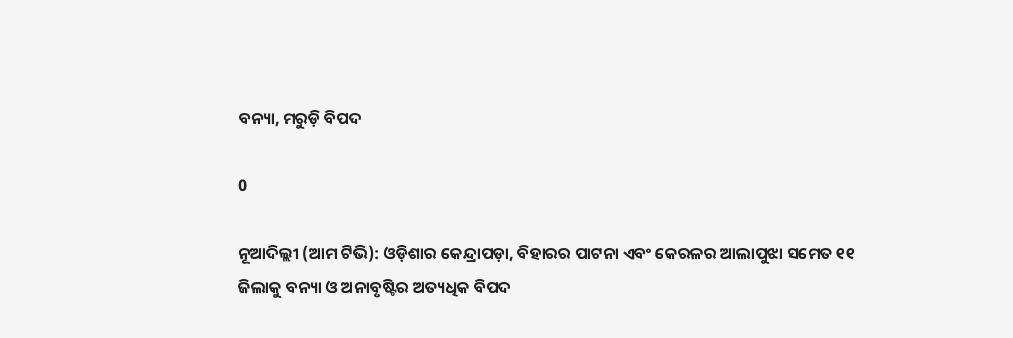ବନ୍ୟା, ମରୁଡ଼ି ବିପଦ

0

ନୂଆଦିଲ୍ଲୀ (ଆମ ଟିଭି): ଓଡ଼ିଶାର କେନ୍ଦ୍ରାପଡ଼ା, ବିହାରର ପାଟନା ଏବଂ କେରଳର ଆଲାପୁଝା ସମେତ ୧୧ ଜିଲାକୁ ବନ୍ୟା ଓ ଅନାବୃଷ୍ଟିର ଅତ୍ୟଧିକ ବିପଦ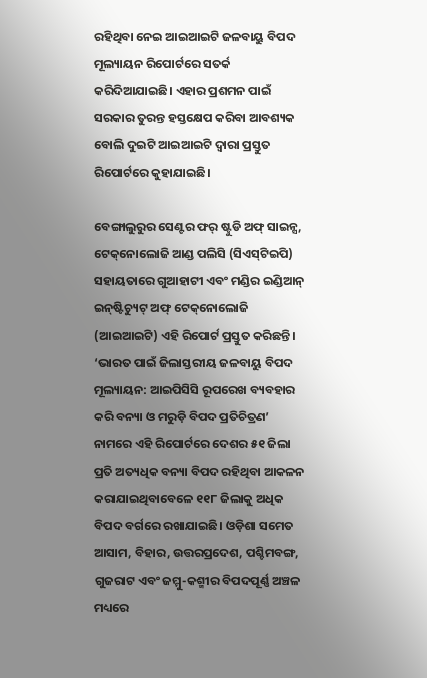ରହିଥିବା ନେଇ ଆଇଆଇଟି ଜଳବାୟୁ ବିପଦ ମୂଲ୍ୟାୟନ ରିପୋର୍ଟରେ ସତର୍କ କରିଦିଆଯାଇଛି। ଏହାର ପ୍ରଶମନ ପାଇଁ ସରକାର ତୁରନ୍ତ ହସ୍ତକ୍ଷେପ କରିବା ଆବଶ୍ୟକ ବୋଲି ଦୁଇଟି ଆଇଆଇଟି ଦ୍ୱାରା ପ୍ରସ୍ତୁତ ରିପୋର୍ଟରେ କୁହାଯାଇଛି।

ବେଙ୍ଗାଲୁରୁର ସେଣ୍ଟର ଫର୍‌ ଷ୍ଟୁଡି ଅଫ୍‌ ସାଇନ୍ସ, ଟେକ୍‌ନୋଲୋଜି ଆଣ୍ଡ ପଲିସି (ସିଏସ୍‌ଟିଇପି) ସହାୟତାରେ ଗୁଆହାଟୀ ଏବଂ ମଣ୍ଡିର ଇଣ୍ଡିଆନ୍‌ ଇନ୍‌ଷ୍ଟିଚ୍ୟୁଟ୍‌ ଅଫ୍‌ ଟେକ୍‌ନୋଲୋଜି (ଆଇଆଇଟି) ଏହି ରିପୋର୍ଟ ପ୍ରସ୍ତୁତ କରିଛନ୍ତି। ‘ଭାରତ ପାଇଁ ଜିଲାସ୍ତରୀୟ ଜଳବାୟୁ ବିପଦ ମୂଲ୍ୟାୟନ: ଆଇପିସିସି ରୂପରେଖ ବ୍ୟବହାର କରି ବନ୍ୟା ଓ ମରୁଡ଼ି ବିପଦ ପ୍ରତିଚିତ୍ରଣ’ ନାମରେ ଏହି ରିପୋର୍ଟରେ ଦେଶର ୫୧ ଜିଲା ପ୍ରତି ଅତ୍ୟଧିକ ବନ୍ୟା ବିପଦ ରହିଥିବା ଆକଳନ କରାଯାଇଥିବାବେଳେ ୧୧୮ ଜିଲାକୁ ଅଧିକ ବିପଦ ବର୍ଗରେ ରଖାଯାଇଛି। ଓଡ଼ିଶା ସମେତ ଆସାମ, ବିହାର, ଉତ୍ତରପ୍ରଦେଶ, ପଶ୍ଚିମବଙ୍ଗ, ଗୁଜରାଟ ଏବଂ ଜମ୍ମୁ-କଶ୍ମୀର ବିପଦପୂର୍ଣ୍ଣ ଅଞ୍ଚଳ ମଧ୍ୟରେ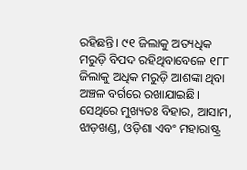ରହିଛନ୍ତି। ୯୧ ଜିଲାକୁ ଅତ୍ୟଧିକ ମରୁଡ଼ି ବିପଦ ରହିଥିବାବେଳେ ୧୮୮ ଜିଲାକୁ ଅଧିକ ମରୁଡ଼ି ଆଶଙ୍କା ଥିବା ଅଞ୍ଚଳ ବର୍ଗରେ ରଖାଯାଇଛି। ସେଥିରେ ମୁଖ୍ୟତଃ ବିହାର, ଆସାମ, ଝାଡ଼ଖଣ୍ଡ, ଓଡ଼ିଶା ଏବଂ ମହାରାଷ୍ଟ୍ର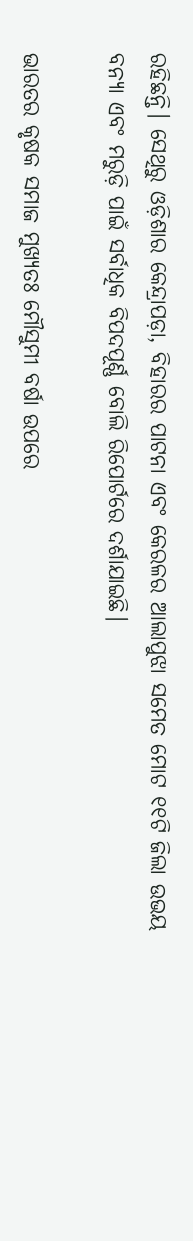ରହିଛନ୍ତି। ସେଥିରୁ ଓଡ଼ିଶାର କେନ୍ଦ୍ରାପଡ଼ା, ବିହାରର ପାଟନା ଏବଂ କେରଳର ଆଲାପୁଝା ସମେତ ମୋଟ ୧୧ଟି ଜିଲା ଉଭୟ ବନ୍ୟା ଏବଂ ମରୁଡ଼ି ପାଇଁ ସର୍ବାଧିକ ବିପଦପୂର୍ଣ୍ଣ ବୋଲି ରିପୋର୍ଟରେ ଦର୍ଶାଯାଇଛି।

ଭାରତର କୃଷକ ସମାଜ ମୁଖ୍ୟତଃ ମୌସୁମୀ ବର୍ଷା ଉପରେ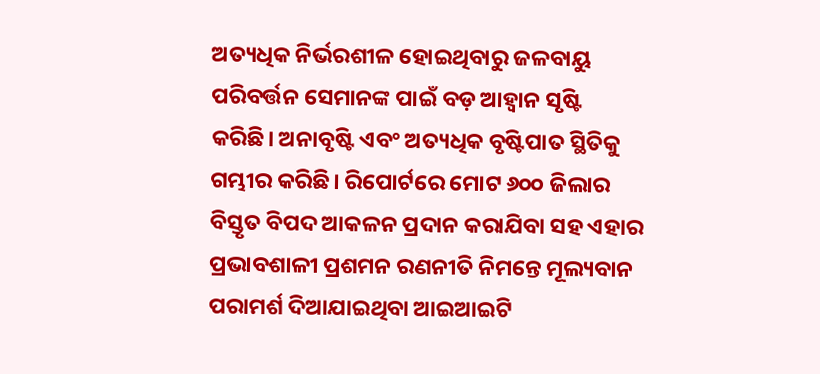ଅତ୍ୟଧିକ ନିର୍ଭରଶୀଳ ହୋଇଥିବାରୁ ଜଳବାୟୁ ପରିବର୍ତ୍ତନ ସେମାନଙ୍କ ପାଇଁ ବଡ଼ ଆହ୍ବାନ ସୃଷ୍ଟି କରିଛି। ଅନାବୃଷ୍ଟି ଏବଂ ଅତ୍ୟଧିକ ବୃଷ୍ଟିପାତ ସ୍ଥିତିକୁ ଗମ୍ଭୀର କରିଛି। ରିପୋର୍ଟରେ ମୋଟ ୬୦୦ ଜିଲାର ବିସ୍ତୃତ ବିପଦ ଆକଳନ ପ୍ରଦାନ କରାଯିବା ସହ ଏହାର ପ୍ରଭାବଶାଳୀ ପ୍ରଶମନ ରଣନୀତି ନିମନ୍ତେ ମୂଲ୍ୟବାନ ପରାମର୍ଶ ଦିଆଯାଇଥିବା ଆଇଆଇଟି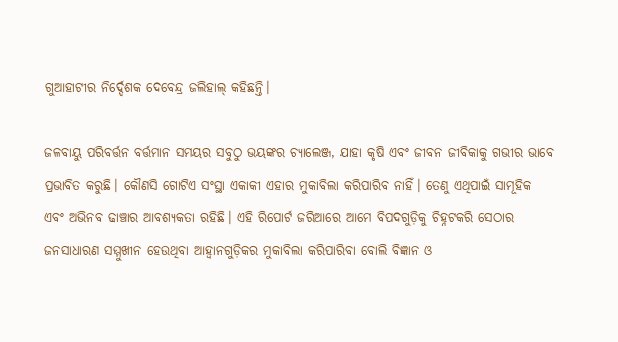ଗୁଆହାଟୀର ନିର୍ଦ୍ଦେଶକ ଦେବେନ୍ଦ୍ର ଜଲିହାଲ୍‌ କହିଛନ୍ତି।

ଜଳବାୟୁ ପରିବର୍ତ୍ତନ ବର୍ତ୍ତମାନ ସମୟର ସବୁଠୁ ଭୟଙ୍କର ଚ୍ୟାଲେଞ୍ଜ, ଯାହା କୃଷି ଏବଂ ଜୀବନ ଜୀବିକାକୁ ଗଭୀର ଭାବେ ପ୍ରଭାବିତ କରୁଛି। କୌଣସି ଗୋଟିଏ ସଂସ୍ଥା ଏକାକୀ ଏହାର ମୁକାବିଲା କରିପାରିବ ନାହିଁ। ତେଣୁ ଏଥିପାଇଁ ସାମୂହିକ ଏବଂ ଅଭିନବ ଢାଞ୍ଚାର ଆବଶ୍ୟକତା ରହିଛି। ଏହି ରିପୋର୍ଟ ଜରିଆରେ ଆମେ ବିପଦଗୁଡ଼ିକୁ ଚିହ୍ନଟକରି ସେଠାର ଜନସାଧାରଣ ସମ୍ମୁଖୀନ ହେଉଥିବା ଆହ୍ବାନଗୁଡ଼ିକର ମୁକାବିଲା କରିପାରିବା ବୋଲି ବିଜ୍ଞାନ ଓ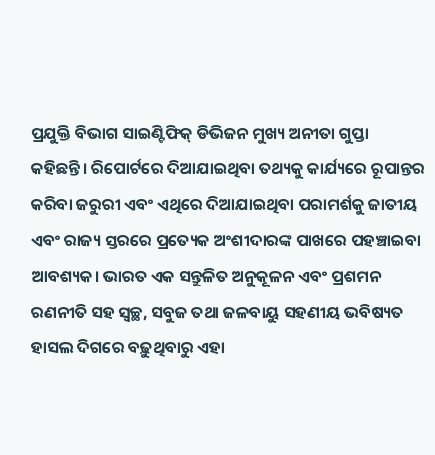ପ୍ରଯୁକ୍ତି ବିଭାଗ ସାଇଣ୍ଟିଫିକ୍‌ ଡିଭିଜନ ମୁଖ୍ୟ ଅନୀତା ଗୁପ୍ତା କହିଛନ୍ତି। ରିପୋର୍ଟରେ ଦିଆଯାଇଥିବା ତଥ୍ୟକୁ କାର୍ଯ୍ୟରେ ରୂପାନ୍ତର କରିବା ଜରୁରୀ ଏବଂ ଏଥିରେ ଦିଆଯାଇଥିବା ପରାମର୍ଶକୁ ଜାତୀୟ ଏବଂ ରାଜ୍ୟ ସ୍ତରରେ ପ୍ରତ୍ୟେକ ଅଂଶୀଦାରଙ୍କ ପାଖରେ ପହଞ୍ଚାଇବା ଆବଶ୍ୟକ। ଭାରତ ଏକ ସନ୍ତୁଳିତ ଅନୁକୂଳନ ଏବଂ ପ୍ରଶମନ ରଣନୀତି ସହ ସ୍ବଚ୍ଛ, ସବୁଜ ତଥା ଜଳବାୟୁ ସହଣୀୟ ଭବିଷ୍ୟତ ହାସଲ ଦିଗରେ ବଢ଼ୁଥିବାରୁ ଏହା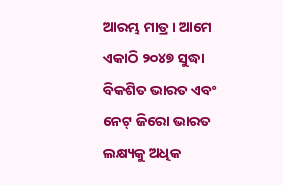ଆରମ୍ଭ ମାତ୍ର। ଆମେ ଏକାଠି ୨୦୪୭ ସୁଦ୍ଧା ବିକଶିତ ଭାରତ ଏବଂ ନେଟ୍‌ ଜିରୋ ଭାରତ ଲକ୍ଷ୍ୟକୁ ଅଧିକ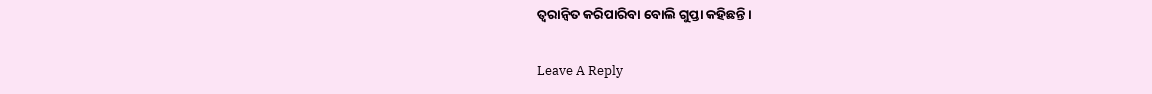ତ୍ୱରାନ୍ବିତ କରିପାରିବା ବୋଲି ଗୁପ୍ତା କହିଛନ୍ତି।

Leave A Reply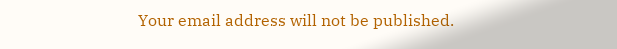Your email address will not be published.